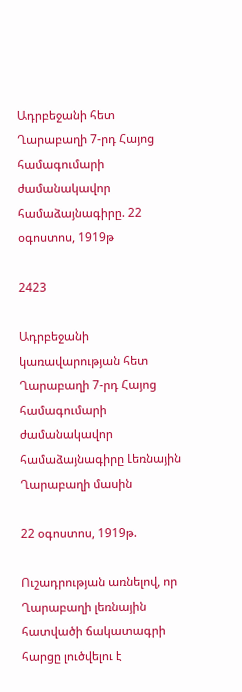Ադրբեջանի հետ Ղարաբաղի 7-րդ Հայոց համագումարի ժամանակավոր համաձայնագիրը. 22 օգոստոս, 1919թ

2423

Ադրբեջանի կառավարության հետ Ղարաբաղի 7-րդ Հայոց համագումարի ժամանակավոր համաձայնագիրը Լեռնային Ղարաբաղի մասին

22 օգոստոս, 1919թ.

Ուշադրության առնելով, որ Ղարաբաղի լեռնային հատվածի ճակատագրի հարցը լուծվելու է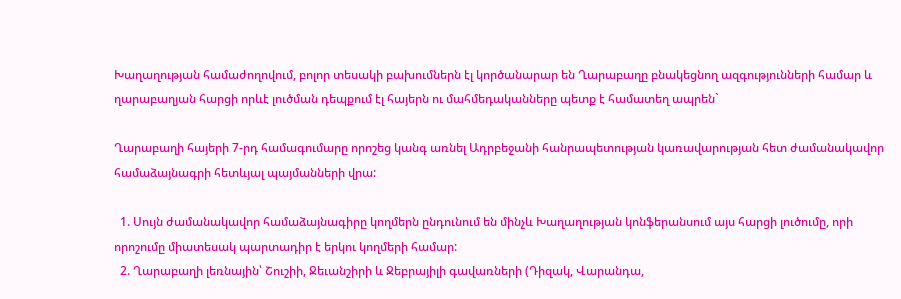Խաղաղության համաժողովում, բոլոր տեսակի բախումներն էլ կործանարար են Ղարաբաղը բնակեցնող ազգությունների համար և ղարաբաղյան հարցի որևէ լուծման դեպքում էլ հայերն ու մահմեդականները պետք է համատեղ ապրեն`

Ղարաբաղի հայերի 7-րդ համագումարը որոշեց կանգ առնել Ադրբեջանի հանրապետության կառավարության հետ ժամանակավոր համաձայնագրի հետևյալ պայմանների վրա:

  1. Սույն ժամանակավոր համաձայնագիրը կողմերն ընդունում են մինչև Խաղաղության կոնֆերանսում այս հարցի լուծումը, որի որոշումը միատեսակ պարտադիր է երկու կողմերի համար:
  2. Ղարաբաղի լեռնային՝ Շուշիի, Ջեւանշիրի և Ջեբրայիլի գավառների (Դիզակ, Վարանդա,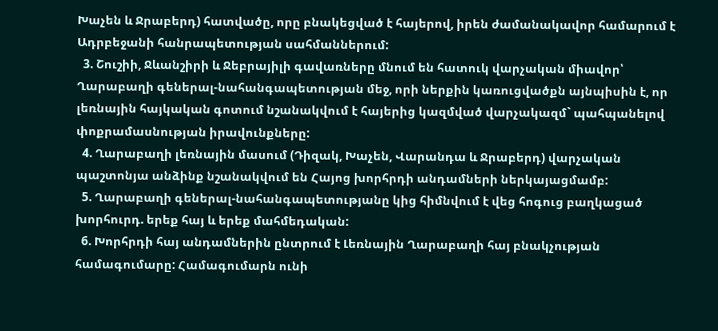Խաչեն և Ջրաբերդ) հատվածը, որը բնակեցված է հայերով, իրեն ժամանակավոր համարում է Ադրբեջանի հանրապետության սահմաններում:
  3. Շուշիի, Ջևանշիրի և Ջեբրայիլի գավառները մնում են հատուկ վարչական միավոր՝ Ղարաբաղի գեներալ-նահանգապետության մեջ, որի ներքին կառուցվածքն այնպիսին է, որ լեռնային հայկական գոտում նշանակվում է հայերից կազմված վարչակազմ` պահպանելով փոքրամասնության իրավունքները:
  4. Ղարաբաղի լեռնային մասում (Դիզակ, Խաչեն, Վարանդա և Ջրաբերդ) վարչական պաշտոնյա անձինք նշանակվում են Հայոց խորհրդի անդամների ներկայացմամբ:
  5. Ղարաբաղի գեներալ-նահանգապետությանը կից հիմնվում է վեց հոգուց բաղկացած խորհուրդ. երեք հայ և երեք մահմեդական:
  6. Խորհրդի հայ անդամներին ընտրում է Լեռնային Ղարաբաղի հայ բնակչության համագումարը: Համագումարն ունի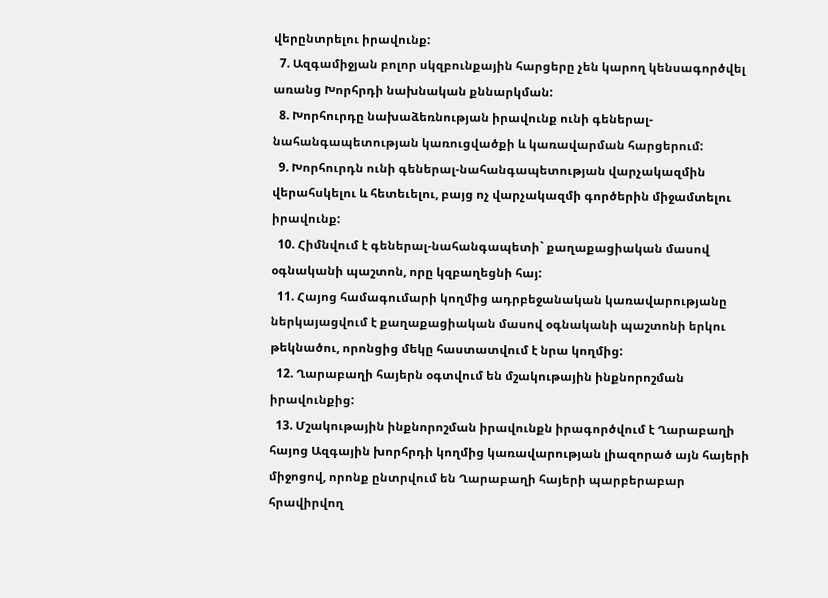վերընտրելու իրավունք:
  7. Ազգամիջյան բոլոր սկզբունքային հարցերը չեն կարող կենսագործվել առանց Խորհրդի նախնական քննարկման:
  8. Խորհուրդը նախաձեռնության իրավունք ունի գեներալ-նահանգապետության կառուցվածքի և կառավարման հարցերում:
  9. Խորհուրդն ունի գեներալ-նահանգապետության վարչակազմին վերահսկելու և հետեւելու, բայց ոչ վարչակազմի գործերին միջամտելու իրավունք:
  10. Հիմնվում է գեներալ-նահանգապետի` քաղաքացիական մասով օգնականի պաշտոն, որը կզբաղեցնի հայ:
  11. Հայոց համագումարի կողմից ադրբեջանական կառավարությանը ներկայացվում է քաղաքացիական մասով օգնականի պաշտոնի երկու թեկնածու, որոնցից մեկը հաստատվում է նրա կողմից:
  12. Ղարաբաղի հայերն օգտվում են մշակութային ինքնորոշման իրավունքից:
  13. Մշակութային ինքնորոշման իրավունքն իրագործվում է Ղարաբաղի հայոց Ազգային խորհրդի կողմից կառավարության լիազորած այն հայերի միջոցով, որոնք ընտրվում են Ղարաբաղի հայերի պարբերաբար հրավիրվող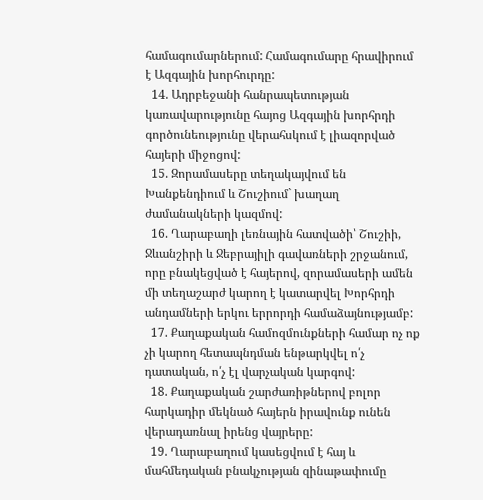համագումարներում: Համագումարը հրավիրում է Ազգային խորհուրդը:
  14. Ադրբեջանի հանրապետության կառավարությունը հայոց Ազգային խորհրդի գործունեությունը վերահսկում է լիազորված հայերի միջոցով:
  15. Զորամասերը տեղակայվում են Խանքենդիում և Շուշիում` խաղաղ ժամանակների կազմով:
  16. Ղարաբաղի լեռնային հատվածի՝ Շուշիի, Ջևանշիրի և Ջեբրայիլի գավառների շրջանում, որը բնակեցված է հայերով, զորամասերի ամեն մի տեղաշարժ կարող է կատարվել Խորհրդի անդամների երկու երրորդի համաձայնությամբ:
  17. Քաղաքական համոզմունքների համար ոչ ոք չի կարող հետապնդման ենթարկվել ո՛չ դատական, ո՛չ էլ վարչական կարգով:
  18. Քաղաքական շարժառիթներով բոլոր հարկադիր մեկնած հայերն իրավունք ունեն վերադառնալ իրենց վայրերը:
  19. Ղարաբաղում կասեցվում է հայ և մահմեդական բնակչության զինաթափումը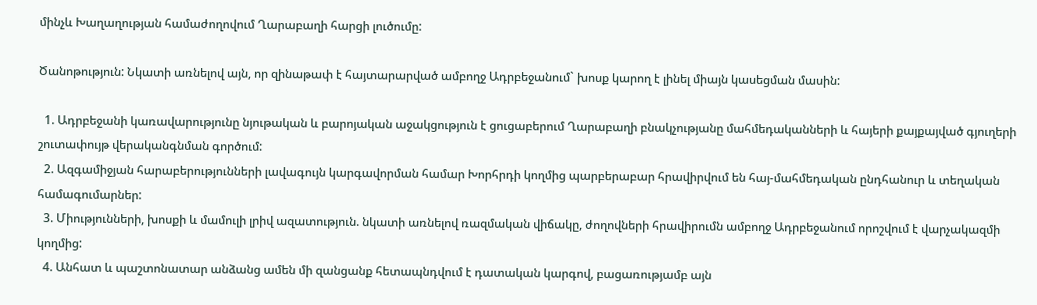մինչև Խաղաղության համաժողովում Ղարաբաղի հարցի լուծումը:

Ծանոթություն: Նկատի առնելով այն, որ զինաթափ է հայտարարված ամբողջ Ադրբեջանում` խոսք կարող է լինել միայն կասեցման մասին:

  1. Ադրբեջանի կառավարությունը նյութական և բարոյական աջակցություն է ցուցաբերում Ղարաբաղի բնակչությանը մահմեդականների և հայերի քայքայված գյուղերի շուտափույթ վերականգնման գործում:
  2. Ազգամիջյան հարաբերությունների լավագույն կարգավորման համար Խորհրդի կողմից պարբերաբար հրավիրվում են հայ-մահմեդական ընդհանուր և տեղական համագումարներ:
  3. Միությունների, խոսքի և մամուլի լրիվ ազատություն. նկատի առնելով ռազմական վիճակը, ժողովների հրավիրումն ամբողջ Ադրբեջանում որոշվում է վարչակազմի կողմից:
  4. Անհատ և պաշտոնատար անձանց ամեն մի զանցանք հետապնդվում է դատական կարգով, բացառությամբ այն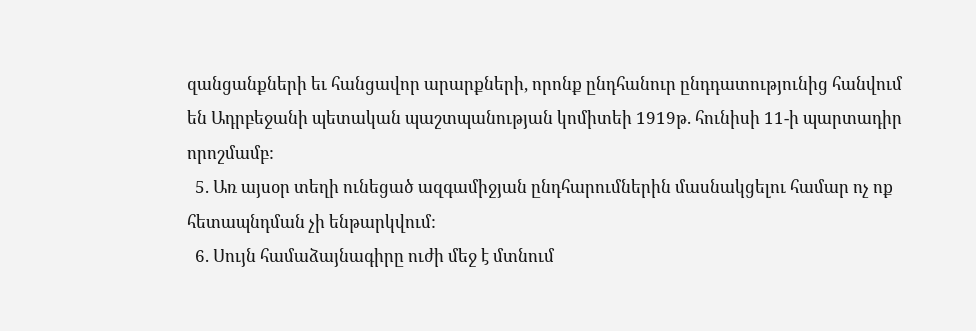զանցանքների եւ հանցավոր արարքների, որոնք ընդհանուր ընդդատությունից հանվում են Ադրբեջանի պետական պաշտպանության կոմիտեի 1919թ. հունիսի 11-ի պարտադիր որոշմամբ:
  5. Առ այսօր տեղի ունեցած ազգամիջյան ընդհարումներին մասնակցելու համար ոչ ոք հետապնդման չի ենթարկվում:
  6. Սույն համաձայնագիրը ուժի մեջ է մտնում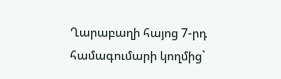Ղարաբաղի հայոց 7-րդ համագումարի կողմից`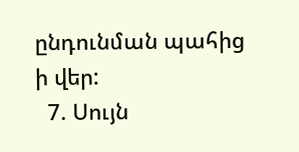ընդունման պահից ի վեր:
  7. Սույն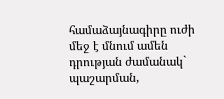համաձայնագիրը ուժի մեջ է մնում ամեն դրության ժամանակ` պաշարման,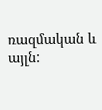ռազմական և այլն: